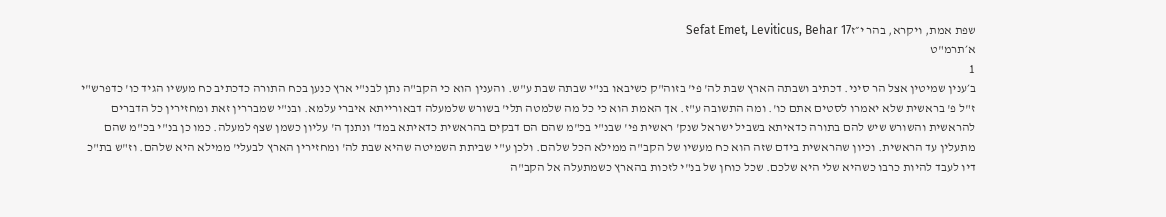שפת אמת, ויקרא, בהר י״זSefat Emet, Leviticus, Behar 17
א׳תרמ"ט
1
ב׳ענין שמיטין אצל הר סיני. דכתיב ושבתה הארץ שבת לה' פי' בזוה"ק כשיבאו בנ"י שבתה שבת ע"ש. והענין הוא כי הקב"ה נתן לבנ"י ארץ כנען בכח התורה כדכתיב כח מעשיו הגיד כו' כדפרש"י ז"ל פ' בראשית שלא יאמרו לסטים אתם כו'. ומה התשובה ע"ז. אך האמת הוא כי כל מה שלמטה תלי' בשורש שלמעלה דבאורייתא איברי עלמא. ובנ"י שמבררין זאת ומחזירין כל הדברים להראשית והשורש שיש להם בתורה כדאיתא בשביל ישראל שנק' ראשית פי' שבנ"י בכ"מ שהם הם דבקים בהראשית כדאיתא במד' ונתנך ה' עליון כשמן שצף למעלה. כמו כן בנ"י בכ"מ שהם מתעלין עד הראשית. וכיון שהראשית בידם שזה הוא כח מעשיו של הקב"ה ממילא הכל שלהם. ולכן ע"י שביתת השמיטה שהיא שבת לה' ומחזירין הארץ לבעלי' ממילא היא שלהם. וז"ש בת"כ דיו לעבד להיות כרבו כשהיא שלי היא שלכם. שכל כוחן של בנ"י לזכות בהארץ כשמתעלה אל הקב"ה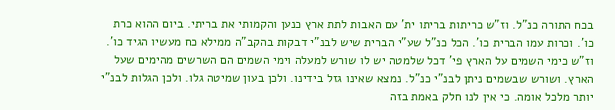בכח התורה כנ"ל. וז"ש כריתות בריתו ית' עם האבות לתת ארץ כנען והקמותי את בריתי. ביום ההוא כרת כו'. וכרות עמו הברית כו'. הכל כנ"ל שע"י הברית שיש לבנ"י דבקות בהקב"ה ממילא כח מעשיו הגיד כו'. וז"ש כימי השמים על הארץ פי' דכל שלמטה יש לו שורש למעלה וימי השמים הם השרשים מהימים שעל הארץ. ושורש שבשמים ניתן לבנ"י כנ"ל. נמצא שאינו גזל בידינו. ולכן בעון שמיטה גלו. ולכן הגלות לבנ"י יותר מלכל אומה. כי אין לנו חלק באמת בזה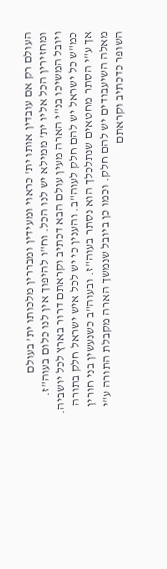העולם רק אם עובדין אותו ית' כראוי ומעידין ומבררין מלכותו ית' בעולם ומחזירין הכל אליו ית' ממילא יש לנו הכל. וח"ו להיפוך אין לנו כלום בעוה"ז. ויובל המשיכו בנ"י הארה מעין עולם הבא דכתיב וקראתם דרור בארץ לכל יושביה. כמ"ש כל ישראל יש להם חלק לעוה"ב. והענין כי יש לכל איש ישראל חלק בתורה אך ע"י הסתר מחטאים שנתלכלך הוא נסתר בעוה"ז. ובעוה"ב כשנעשין בני חורין מאלה השיעבודים יש להם חלק. וכמו כן ביובל שנמשך הארה מקבלת התורה ע"י השופר כדכתיב וקראתם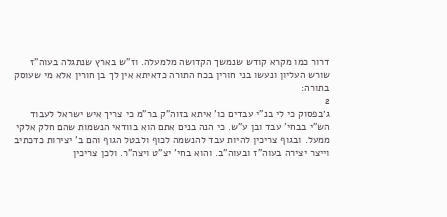דרור כמו מקרא קודש שנמשך הקדושה מלמעלה. וז"ש בארץ שנתגלה בעוה"ז שורש העליון ונעשו בני חורין בכח התורה כדאיתא אין לך בן חורין אלא מי שעוסק בתורה:
2
ג׳בפסוק כי לי בנ"י עבדים כו' איתא בזוה"ק בר"מ כי צריך איש ישראל לעבוד הש"י בבחי' עבד ובן ע"ש. כי הנה בנים אתם הוא בוודאי הנשמות שהם חלק אלקי ממעל. ובגוף צריכין להיות עבד להנשמה לכוף ולבטל הגוף והם ב' יצירות כדכתיב וייצר יצירה בעוה"ז ובעוה"ב. והוא בחי' יצ"ט ויצה"ר. ולכן צריכין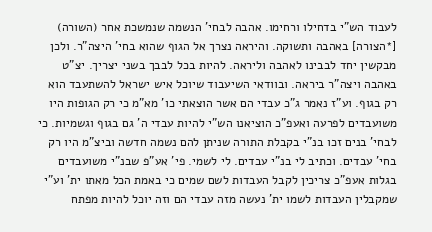לעבוד הש"י בדחילו ורחימו. אהבה לבחי' הנשמה שנמשכת אחר (השורה) [*הצורה] באהבה ותשוקה. והיראה נצרך אל הגוף שהוא בחי' היצה"ר. ולכן מבקשין יחד לבבינו לאהבה וליראה. להיות בכל לבבך בשני יצריך. יצ"ט באהבה ויצה"ר ביראה. ובוודאי השיעבוד שיוכל איש ישראל להשתעבד הוא רק בגוף. וע"ז נאמר ג"כ עבדי הם אשר הוצאתי כו' מא"מ כי רק הגופות היו משועבדים לפרעה ואעפ"כ הוציאנו הש"י להיות עבדי ה' גם בגוף וגשמיות. כי לבחי' בנים זכו בנ"י בקבלת התורה שניתן להם נשמה חדשה וביצ"מ היו רק בחי' עבדים. וכתיב לי בנ"י עבדים. לי לשמי. פי' אע"פ שבנ"י משועבדים בגלות אעפ"כ צריכין לקבל העבדות לשם שמים כי באמת הכל מאתו ית' וע"י שמקבלין העבדות לשמו ית' נעשה מזה עבדי הם וזה יוכל להיות מפתח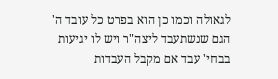לגאולה וכמו כן הוא בפרט כל עובד ה' הגם שנשתעבד ליצה"ר ויש לו יגיעות בבחי' עבד אם מקבל העבדות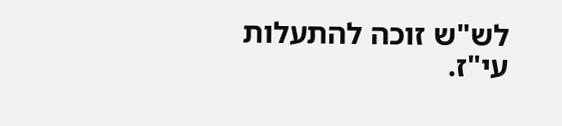לש"ש זוכה להתעלות עי"ז.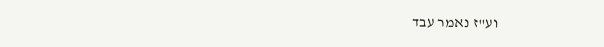וע"ז נאמר עבד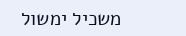משכיל ימשול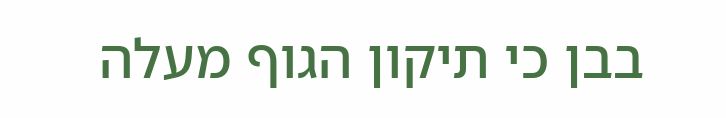בבן כי תיקון הגוף מעלה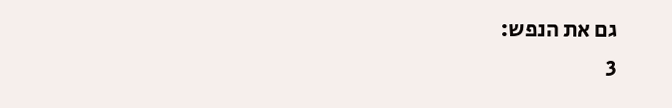גם את הנפש:
3